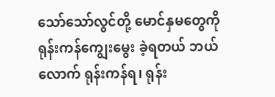သော်သော်လွင်တို့ မောင်နှမတွေကို ရုန်းကန်ကျွေးမွေး ခဲ့ရတယ် ဘယ်လောက် ရုန်းကန်ရ၊ ရုန်း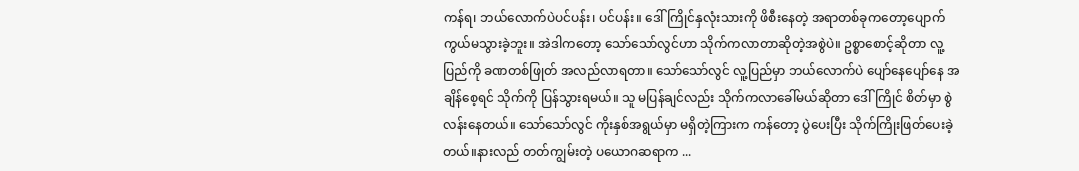ကန်ရ၊ ဘယ်လောက်ပဲပင်ပန်း၊ ပင်ပန်း။ ဒေါ်ကြိုင်နှလုံးသားကို ဖိစီးနေတဲ့ အရာတစ်ခုကတော့ပျောက်ကွယ်မသွားခဲ့ဘူး။ အဲဒါကတော့ သော်သော်လွင်ဟာ သိုက်ကလာတာဆိုတဲ့အစွဲပဲ။ ဥစ္စာစောင့်ဆိုတာ လူ့ပြည်ကို ခဏတစ်ဖြုတ် အလည်လာရတာ။ သော်သော်လွင် လူ့ပြည်မှာ ဘယ်လောက်ပဲ ပျော်နေပျော်နေ အချိန်စေ့ရင် သိုက်ကို ပြန်သွားရမယ်။ သူ မပြန်ချင်လည်း သိုက်ကလာခေါ်မယ်ဆိုတာ ဒေါ်ကြိုင် စိတ်မှာ စွဲလန်းနေတယ်။ သော်သော်လွင် ကိုးနှစ်အရွယ်မှာ မရှိတဲ့ကြားက ကန်တော့ ပွဲပေးပြီး သိုက်ကြိုးဖြတ်ပေးခဲ့တယ်။နားလည် တတ်ကျွမ်းတဲ့ ပယောဂဆရာက ...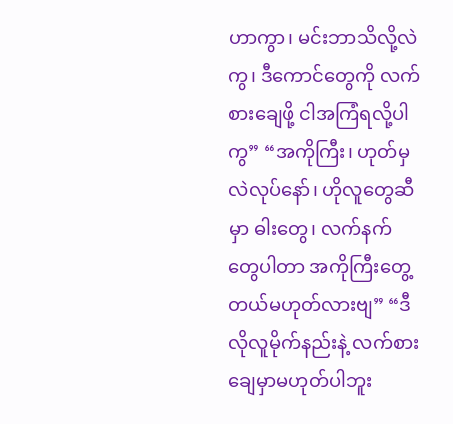ဟာကွာ၊ မင်းဘာသိလို့လဲကွ၊ ဒီကောင်တွေကို လက်စားချေဖို့ ငါအကြံရလို့ပါကွ” “အကိုကြီး၊ ဟုတ်မှလဲလုပ်နော်၊ ဟိုလူတွေဆီမှာ ဓါးတွေ၊ လက်နက်တွေပါတာ အကိုကြီးတွေ့တယ်မဟုတ်လားဗျ” “ဒီလိုလူမိုက်နည်းနဲ့ လက်စားချေမှာမဟုတ်ပါဘူး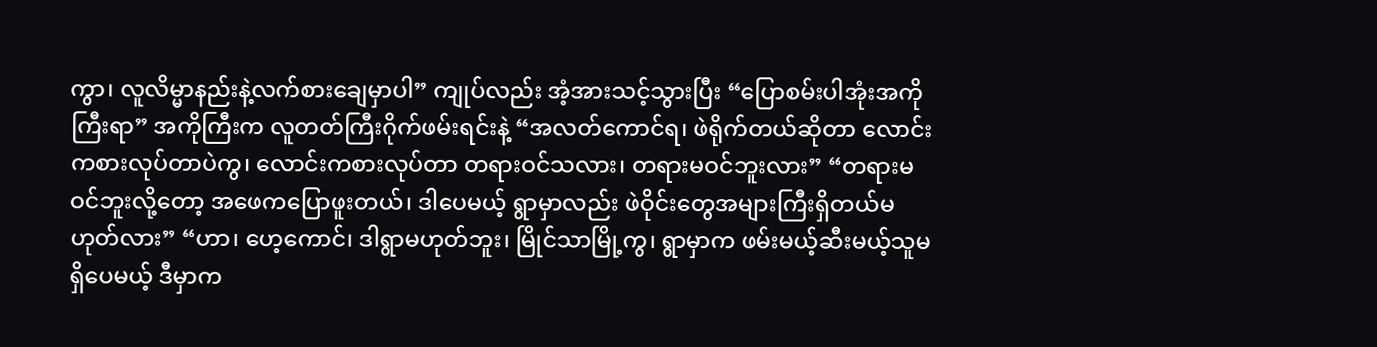ကွာ၊ လူလိမ္မာနည်းနဲ့လက်စားချေမှာပါ” ကျုပ်လည်း အံ့အားသင့်သွားပြီး “ပြောစမ်းပါအုံးအကိုကြီးရာ” အကိုကြီးက လူတတ်ကြီးဂိုက်ဖမ်းရင်းနဲ့ “အလတ်ကောင်ရ၊ ဖဲရိုက်တယ်ဆိုတာ လောင်းကစားလုပ်တာပဲကွ၊ လောင်းကစားလုပ်တာ တရားဝင်သလား၊ တရားမဝင်ဘူးလား” “တရားမဝင်ဘူးလို့တော့ အဖေကပြောဖူးတယ်၊ ဒါပေမယ့် ရွာမှာလည်း ဖဲဝိုင်းတွေအများကြီးရှိတယ်မဟုတ်လား” “ဟာ၊ ဟေ့ကောင်၊ ဒါရွာမဟုတ်ဘူး၊ မြိုင်သာမြို့ကွ၊ ရွာမှာက ဖမ်းမယ့်ဆီးမယ့်သူမရှိပေမယ့် ဒီမှာက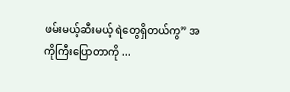ဖမ်းမယ့်ဆီးမယ့် ရဲတွေရှိတယ်ကွ” အကိုကြီးပြောတာကို ...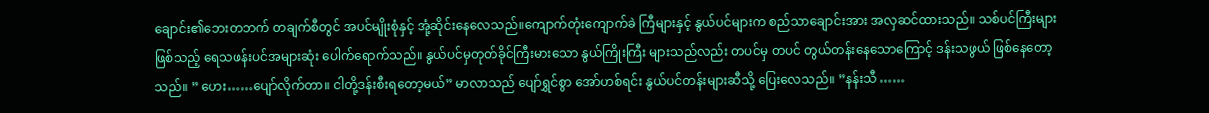ချောင်း၏ဘေးတဘက် တချက်စီတွင် အပင်မျိုးစုံနှင့် အုံ့ဆိုင်းနေလေသည်။ကျောက်တုံးကျောက်ခဲ ကြီများနှင့် နွယ်ပင်များက စည်သာချောင်းအား အလှဆင်ထားသည်။ သစ်ပင်ကြီးများ ဖြစ်သည့် ရေသဖန်းပင်အများဆုံး ပေါက်ရောက်သည်။ နွယ်ပင်မှတုတ်ခိုင်ကြီးမားသော နွယ်ကြိုးကြီး များသည်လည်း တပင်မှ တပင် တွယ်တန်းနေသောကြောင့် ဒန်းသဖွယ် ဖြစ်နေတော့သည်။ ” ဟေး……ပျော်လိုက်တာ။ ငါတို့ဒန်းစီးရတော့မယ်” မာလာသည် ပျော်ရွှင်စွာ အော်ဟစ်ရင်း နွယ်ပင်တန်းများဆီသို့ ပြေးလေသည်။ ”နန်းသီ ……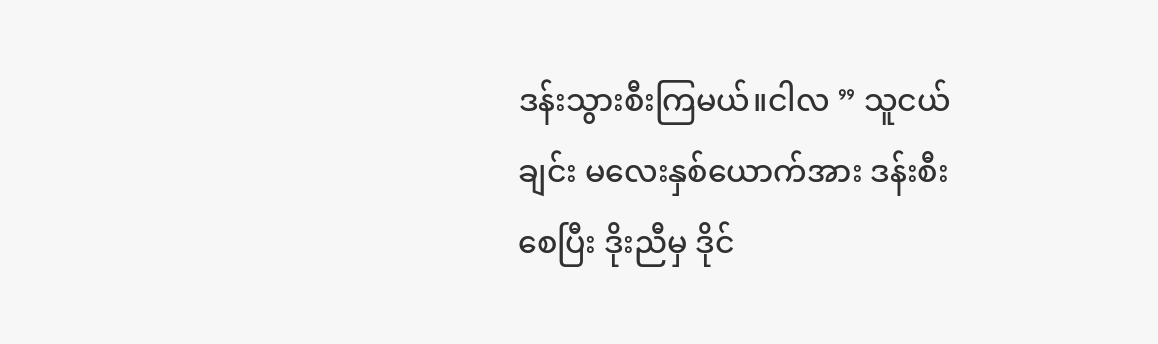ဒန်းသွားစီးကြမယ်။ငါလ ” သူငယ်ချင်း မလေးနှစ်ယောက်အား ဒန်းစီးစေပြီး ဒိုးညီမှ ဒိုင်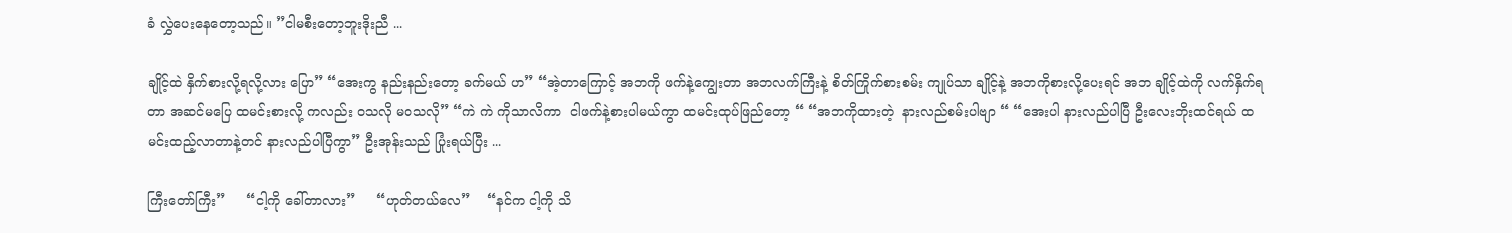ခံ လွှဲပေးနေတော့သည်။ ”ငါမစီးတော့ဘူးဒိုးညီ ...

ချိုင့်ထဲ နှိက်စားလို့ရလို့လား ပြော” “အေးကွ နည်းနည်းတော့ ခက်မယ် ဟ” “အဲ့တာကြောင့် အဘကို ဖက်နဲ့ကျွေးတာ အဘလက်ကြီးနဲ့ စိတ်ကြိုက်စားစမ်း ကျုပ်သာ ချိုင့်နဲ့ အဘကိုစားလို့ပေးရင် အဘ ချိုင့်ထဲကို လက်နှိက်ရတာ အဆင်မပြေ ထမင်းစားလို့ ကလည်း ဝသလို မဝသလို” “ကဲ ကဲ ကိုသာလိကာ  ငါဖက်နဲ့စားပါမယ်ကွာ ထမင်းထုပ်ဖြည်တော့ “ “အဘကိုထားတဲ့  နားလည်စမ်းပါဗျာ “ “အေးပါ နားလည်ပါပြီ ဦးလေးဘိုးထင်ရယ် ထမင်းထည့်လာတာနဲ့တင် နားလည်ပါပြီကွာ” ဦးအုန်းသည် ‌ပြုံးရယ်ပြီး ...

ကြီးတော်ကြီး”     “ငါ့ကို ခေါ်တာလား”     “ဟုတ်တယ်လေ”    “နင်က ငါ့ကို သိ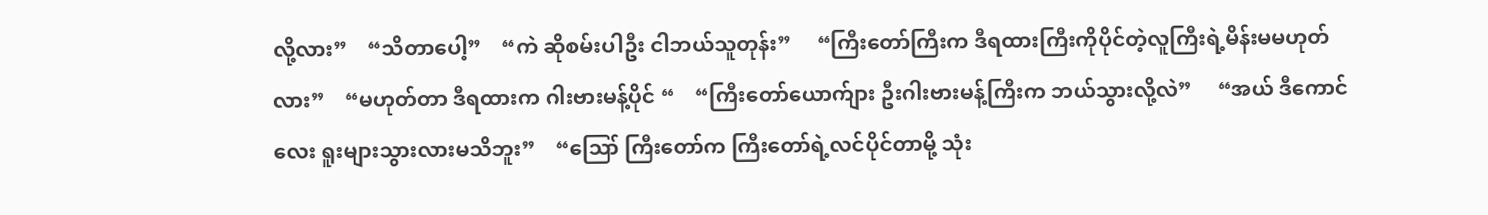လို့လား”    “သိတာပေါ့”    “ကဲ ဆိုစမ်းပါဦး ငါဘယ်သူတုန်း”     “ကြီးတော်ကြီးက ဒီရထားကြီးကိုပိုင်တဲ့လူကြီးရဲ့မိန်းမမဟုတ်လား”    “မဟုတ်တာ ဒီရထားက ဂါးဗားမန့်ပိုင် “    “ကြီးတော်ယောက်ျား ဦးဂါးဗားမန့်ကြီးက ဘယ်သွားလို့လဲ”     “အယ် ဒီကောင်လေး ရူးများသွားလားမသိဘူး”    “ဪ ကြီးတော်က ကြီးတော်ရဲ့လင်ပိုင်တာမို့ သုံး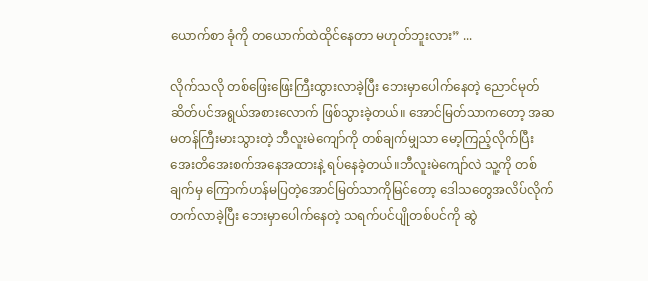ယောက်စာ ခုံကို တယောက်ထဲထိုင်နေတာ မဟုတ်ဘူးလား” ...

လိုက်သလို တစ်ဖြေးဖြေးကြီးထွားလာခဲ့ပြီး ဘေးမှာပေါက်နေတဲ့ ညောင်မုတ်ဆိတ်ပင်အရွယ်အစားလောက် ဖြစ်သွားခဲ့တယ်။ အောင်မြတ်သာကတော့ အဆမတန်ကြီးမားသွားတဲ့ ဘီလူးမဲကျော်ကို တစ်ချက်မျှသာ မော့ကြည့်လိုက်ပြီး အေးတိအေးစက်အနေအထားနဲ့ ရပ်နေခဲ့တယ်။ဘီလူးမဲကျော်လဲ သူ့ကို တစ်ချက်မှ ကြောက်ဟန်မပြတဲ့အောင်မြတ်သာကိုမြင်တော့ ဒေါသတွေအလိပ်လိုက်တက်လာခဲ့ပြီး ဘေးမှာပေါက်နေတဲ့ သရက်ပင်ပျိုတစ်ပင်ကို ဆွဲ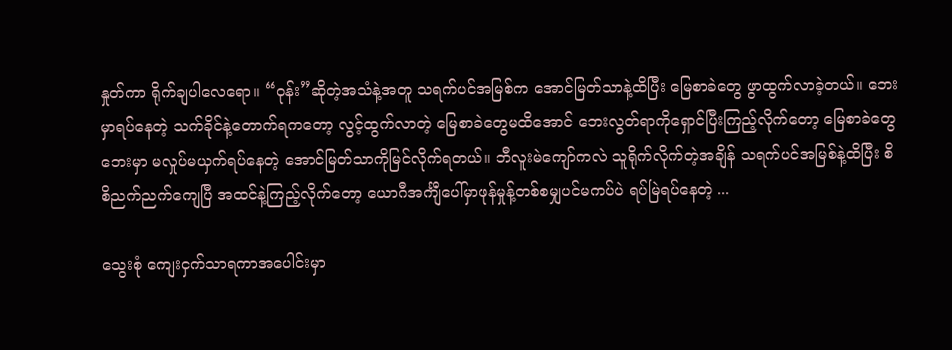နှုတ်ကာ ရိုက်ချပါလေရော။ “ဝုန်း”ဆိုတဲ့အသံနဲ့အတူ သရက်ပင်အမြစ်က အောင်မြတ်သာနဲ့ထိပြီး မြေစာခဲတွေ ဖွာထွက်လာခဲ့တယ်။ ဘေးမှာရပ်နေတဲ့ သက်ခိုင်နဲ့တောက်ရကတော့ လွင့်ထွက်လာတဲ့ မြေစာခဲတွေမထိအောင် ဘေးလွတ်ရာကိုရှောင်ပြီးကြည့်လိုက်တော့ မြေစာခဲတွေဘေးမှာ မလှုပ်မယှက်ရပ်နေတဲ့ အောင်မြတ်သာကိုမြင်လိုက်ရတယ်။ ဘီလူးမဲကျော်ကလဲ သူရိုက်လိုက်တဲ့အချိန် သရက်ပင်အမြစ်နဲ့ထိပြီး စိစိညက်ညက်ကျေပြီ အထင်နဲ့ကြည့်လိုက်တော့ ယောဂီအင်္ကျီပေါ်မှာဖုန်မှုန့်တစ်စမျှပင်မကပ်ပဲ ရပ်မြဲရပ်နေတဲ့ ...

သွေးစုံ ကျေးငှက်သာရကာအပေါင်းမှာ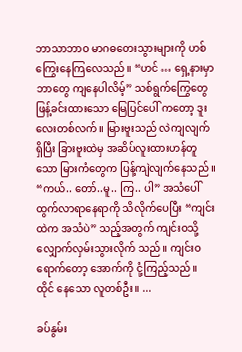ဘာသာဘာဝ မာဂဓတေးသွားများကို ဟစ်ကြွေးနေကြလေသည်။ “ဟင် … ရှေ့နားမှာ ဘာတွေ ကျနေပါလိမ့်” သစ်ရွက်ကြွေတွေ ဖြန့်ခင်းထားသော မြေပြင်ပေါ် ကတော့ ဒူးလေးတစ်လက်။ မြားဗူးသည် လဲကျလျက်ရှိပြီး ခြားဗူးထဲမှ အဆိပ်လူးထားဟန်တူသော မြားကံတွေက ပြန့်ကျဲလျက်နေသည် ။ “ကယ်.. တော်..မူ.. ကြ.. ပါ” အသံပေါ်ထွက်လာရာနေရာကို သိလိုက်ပေပြီး “ကျင်းထဲက အသံပဲ” သည့်အတွက် ကျင်းဝသို့ လျှောက်လှမ်းသွားလိုက် သည်။ ကျင်းဝရောက်တော့ အောက်ကို ငုံ့ကြည့်သည်။ ထိုင် နေသော လူတစ်ဦး။ ...

ခပ်နွမ်း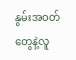နွမ်းအဝတ်တွေနဲ့လူ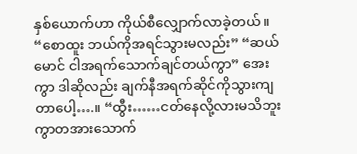နှစ်ယောက်ဟာ ကိုယ်စီလျှောက်လာခဲ့တယ်။ “စောထူး ဘယ်ကိုအရင်သွားမလည်း” “ဆယ်မောင် ငါအရက်သောက်ချင်တယ်ကွာ” အေးကွာ ဒါဆိုလည်း ချက်နီအရက်ဆိုင်ကိုသွားကျတာပေါ့….။ “ထွီး……ငတ်နေလို့လားမသိဘူးကွာတအားသောက်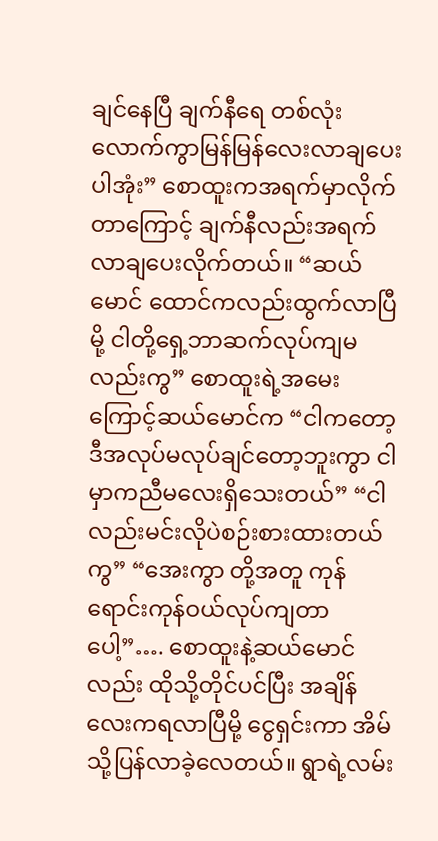ချင်နေပြီ ချက်နီရေ တစ်လုံးလောက်ကွာမြန်မြန်လေးလာချပေးပါအုံး” စောထူးကအရက်မှာလိုက်တာကြောင့် ချက်နီလည်းအရက်လာချပေးလိုက်တယ်။ “ဆယ်မောင် ထောင်ကလည်းထွက်လာပြီမို့ ငါတို့ရှေ့ဘာဆက်လုပ်ကျမလည်းကွ” စောထူးရဲ့အမေးကြောင့်ဆယ်မောင်က “ငါကတော့ ဒီအလုပ်မလုပ်ချင်တော့ဘူးကွာ ငါမှာကညီမလေးရှိသေးတယ်” “ငါလည်းမင်းလိုပဲစဉ်းစားထားတယ်ကွ” “အေးကွာ တို့အတူ ကုန်ရောင်းကုန်ဝယ်လုပ်ကျတာပေါ့”…. စောထူးနဲ့ဆယ်မောင်လည်း ထိုသို့တိုင်ပင်ပြီး အချိန်လေးကရလာပြီမို့ ငွေရှင်းကာ အိမ်သို့ပြန်လာခဲ့လေတယ်။ ရွာရဲ့လမ်း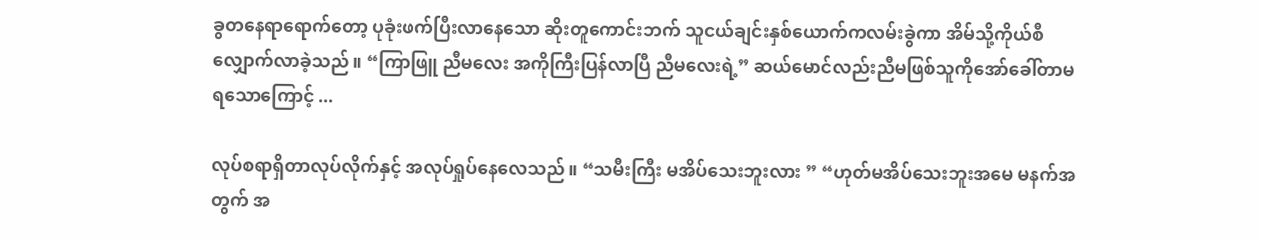ခွတနေရာရောက်တော့ ပုခုံးဖက်ပြီးလာနေသော ဆိုးတူကောင်းဘက် သူငယ်ချင်းနှစ်ယောက်ကလမ်းခွဲကာ အိမ်သို့ကိုယ်စီလျှောက်လာခဲ့သည်။ “ကြာဖြူ ညီမလေး အကိုကြီးပြန်လာပြီ ညီမလေးရဲ့” ဆယ်‌မောင်လည်းညီမဖြစ်သူကိုအော်ခေါ်တာမရသောကြောင့် ...

လုပ်စရာရှိတာလုပ်လိုက်နှင့် အလုပ်ရှုပ်နေလေသည်။ “သမီးကြီး မအိပ်သေးဘူးလား ” “ဟုတ်မအိပ်သေးဘူးအမေ မနက်အတွက် အ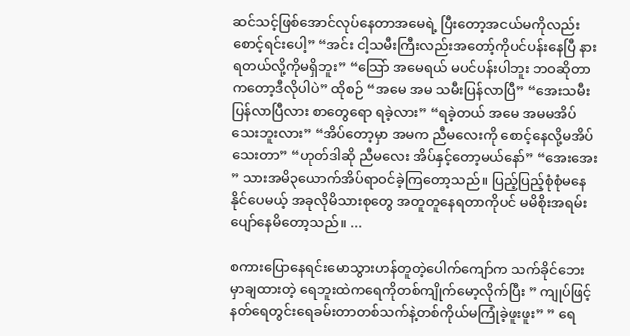ဆင်သင့်ဖြစ်အောင်လုပ်နေတာအမေရဲ့ ပြီးတော့အငယ်မကိုလည်းစောင့်ရင်းပေါ့” “အင်း ငါ့သမီးကြီးလည်းအတော့်ကိုပင်ပန်းနေပြီ နားရတယ်လို့ကိုမရှိဘူး” “သြော် အမေရယ် မပင်ပန်းပါဘူး ဘဝဆိုတာကတော့ဒီလိုပါပဲ” ထိုစဉ် “အမေ အမ သမီးပြန်လာပြီ” “အေးသမီးပြန်လာပြီလား စာတွေရော ရခဲ့လား” “ရခဲ့တယ် အမေ အမမအိပ်သေးဘူးလား” “အိပ်တော့မှာ အမက ညီမလေးကို စောင့်နေလို့မအိပ်သေးတာ” “ဟုတ်ဒါဆို ညီမလေး အိပ်နှင့်တော့မယ်နော်” “အေးအေး ” သားအမိ၃ယောက်အိပ်ရာဝင်ခဲ့ကြတော့သည်။ ပြည့်ပြည့်စုံစုံမနေနိုင်ပေမယ့် အခုလိုမိသားစုတွေ အတူတူနေရတာကိုပင် မမိစိုးအရမ်းပျော်နေမိတော့သည်။ ...

စကားပြောနေရင်းမောသွားဟန်တူတဲ့ပေါက်ကျော်က သက်ခိုင်ဘေးမှာချထားတဲ့ ရေဘူးထဲကရေကိုတစ်ကျိုက်မော့လိုက်ပြီး ” ကျုပ်ဖြင့် နတ်ရေတွင်းရေခမ်းတာတစ်သက်နဲ့တစ်ကိုယ်မကြုံခဲ့ဖူးဖူး” ” ရေ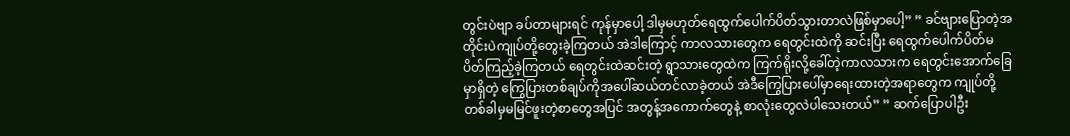တွင်းပဲဗျာ ခပ်တာများရင် ကုန်မှာပေါ့ ဒါမှမဟုတ်ရေထွက်ပေါက်ပိတ်သွားတာလဲဖြစ်မှာပေါ့” ” ခင်ဗျားပြောတဲ့အတိုင်းပဲကျုပ်တို့တွေးခဲ့ကြတယ် အဲဒါကြောင့် ကာလသားတွေက ရေတွင်းထဲကို ဆင်းပြီး ရေထွက်ပေါက်ပိတ်မပိတ်ကြည့်ခဲ့ကြတယ် ရေတွင်းထဲဆင်းတဲ့ ရွာသားတွေထဲက ကြက်ရိုးလို့ခေါ်တဲ့ကာလသားက ရေတွင်းအောက်ခြေမှာရှိတဲ့ ကြွေပြားတစ်ချပ်ကိုအပေါ်ဆယ်တင်လာခဲ့တယ် အဲဒီကြွေပြားပေါ်မှာရေးထားတဲ့အရာတွေက ကျုပ်တို့တစ်ခါမှမမြင်ဖူးတဲ့စာတွေအပြင် အတွန့်အကောက်တွေနဲ့ စာလုံးတွေလဲပါသေးတယ်” ” ဆက်ပြောပါဦး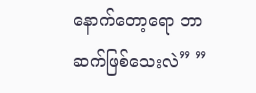နောက်တော့ရော ဘာဆက်ဖြစ်သေးလဲ” ”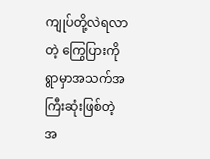ကျုပ်တို့လဲရလာတဲ့ ကြွေပြားကို ရွာမှာအသက်အကြီးဆုံးဖြစ်တဲ့ အ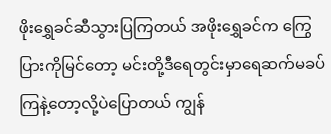ဖိုးရွှေခင်ဆီသွားပြကြတယ် အဖိုးရွှေခင်က ကြွေပြားကိုမြင်တော့ မင်းတို့ဒီရေတွင်းမှာရေဆက်မခပ်ကြနဲ့တော့လို့ပဲပြောတယ် ကျွန်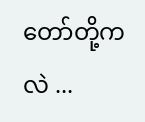တော်တို့ကလဲ ...